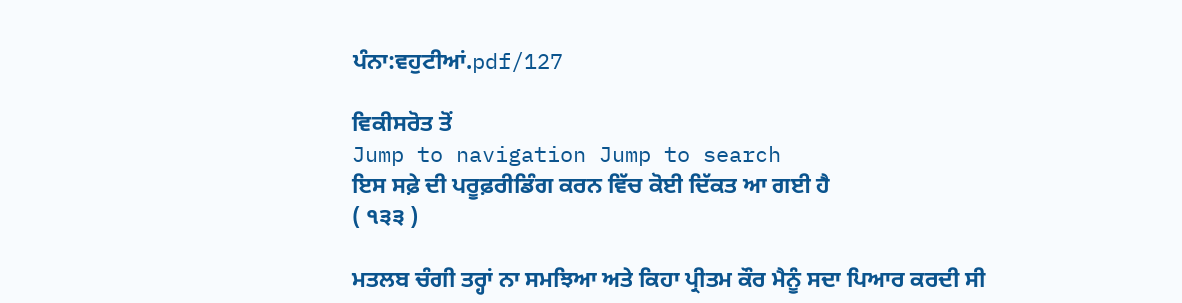ਪੰਨਾ:ਵਹੁਟੀਆਂ.pdf/127

ਵਿਕੀਸਰੋਤ ਤੋਂ
Jump to navigation Jump to search
ਇਸ ਸਫ਼ੇ ਦੀ ਪਰੂਫ਼ਰੀਡਿੰਗ ਕਰਨ ਵਿੱਚ ਕੋਈ ਦਿੱਕਤ ਆ ਗਈ ਹੈ
( ੧੩੩ )

ਮਤਲਬ ਚੰਗੀ ਤਰ੍ਹਾਂ ਨਾ ਸਮਝਿਆ ਅਤੇ ਕਿਹਾ ਪ੍ਰੀਤਮ ਕੌਰ ਮੈਨੂੰ ਸਦਾ ਪਿਆਰ ਕਰਦੀ ਸੀ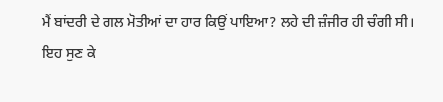ਮੈਂ ਬਾਂਦਰੀ ਦੇ ਗਲ ਮੋਤੀਆਂ ਦਾ ਹਾਰ ਕਿਉਂ ਪਾਇਆ? ਲਹੇ ਦੀ ਜ਼ੰਜੀਰ ਹੀ ਚੰਗੀ ਸੀ।
ਇਹ ਸੁਣ ਕੇ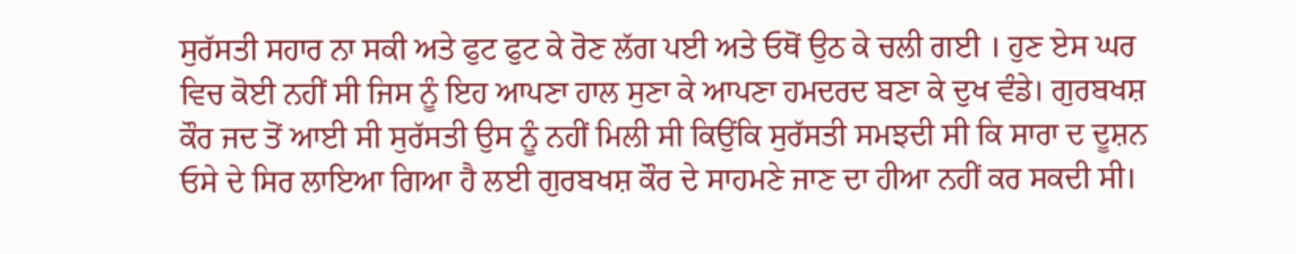ਸੁਰੱਸਤੀ ਸਹਾਰ ਨਾ ਸਕੀ ਅਤੇ ਫੁਟ ਫੁਟ ਕੇ ਰੋਣ ਲੱਗ ਪਈ ਅਤੇ ਓਥੋਂ ਉਠ ਕੇ ਚਲੀ ਗਈ । ਹੁਣ ਏਸ ਘਰ ਵਿਚ ਕੋਈ ਨਹੀਂ ਸੀ ਜਿਸ ਨੂੰ ਇਹ ਆਪਣਾ ਹਾਲ ਸੁਣਾ ਕੇ ਆਪਣਾ ਹਮਦਰਦ ਬਣਾ ਕੇ ਦੁਖ ਵੰਡੇ। ਗੁਰਬਖਸ਼ ਕੌਰ ਜਦ ਤੋਂ ਆਈ ਸੀ ਸੁਰੱਸਤੀ ਉਸ ਨੂੰ ਨਹੀਂ ਮਿਲੀ ਸੀ ਕਿਉਂਕਿ ਸੁਰੱਸਤੀ ਸਮਝਦੀ ਸੀ ਕਿ ਸਾਰਾ ਦ ਦੂਸ਼ਨ ਓਸੇ ਦੇ ਸਿਰ ਲਾਇਆ ਗਿਆ ਹੈ ਲਈ ਗੁਰਬਖਸ਼ ਕੌਰ ਦੇ ਸਾਹਮਣੇ ਜਾਣ ਦਾ ਹੀਆ ਨਹੀਂ ਕਰ ਸਕਦੀ ਸੀ।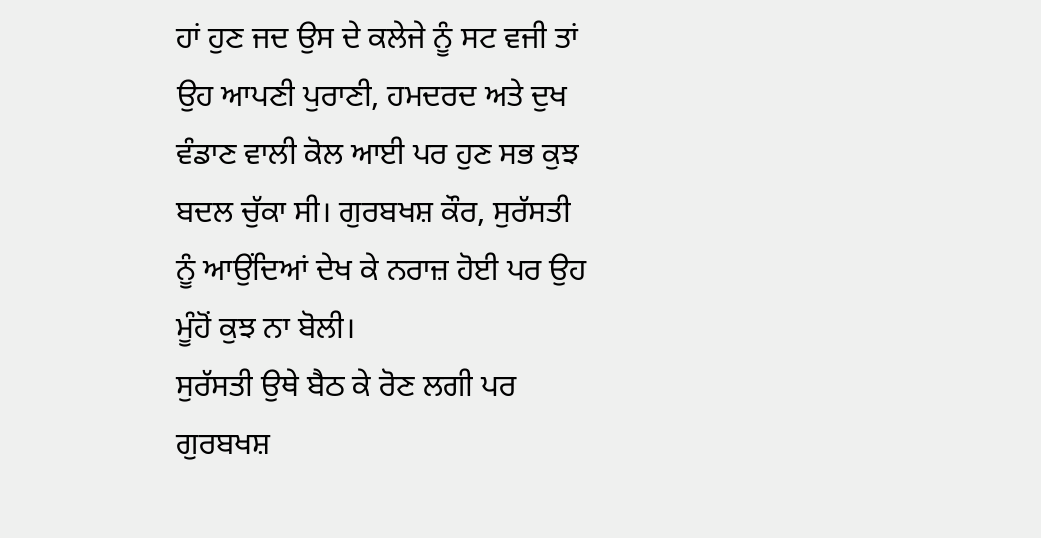ਹਾਂ ਹੁਣ ਜਦ ਉਸ ਦੇ ਕਲੇਜੇ ਨੂੰ ਸਟ ਵਜੀ ਤਾਂ ਉਹ ਆਪਣੀ ਪੁਰਾਣੀ, ਹਮਦਰਦ ਅਤੇ ਦੁਖ ਵੰਡਾਣ ਵਾਲੀ ਕੋਲ ਆਈ ਪਰ ਹੁਣ ਸਭ ਕੁਝ ਬਦਲ ਚੁੱਕਾ ਸੀ। ਗੁਰਬਖਸ਼ ਕੌਰ, ਸੁਰੱਸਤੀ ਨੂੰ ਆਉਂਦਿਆਂ ਦੇਖ ਕੇ ਨਰਾਜ਼ ਹੋਈ ਪਰ ਉਹ ਮੂੰਹੋਂ ਕੁਝ ਨਾ ਬੋਲੀ।
ਸੁਰੱਸਤੀ ਉਥੇ ਬੈਠ ਕੇ ਰੋਣ ਲਗੀ ਪਰ ਗੁਰਬਖਸ਼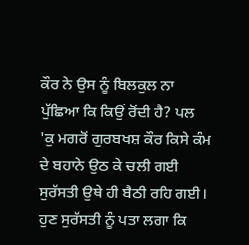ਕੌਰ ਨੇ ਉਸ ਨੂੰ ਬਿਲਕੁਲ ਨਾ ਪੁੱਛਿਆ ਕਿ ਕਿਉਂ ਰੋਂਦੀ ਹੈ? ਪਲ 'ਕੁ ਮਗਰੋਂ ਗੁਰਬਖਸ਼ ਕੌਰ ਕਿਸੇ ਕੰਮ ਦੇ ਬਹਾਨੇ ਉਠ ਕੇ ਚਲੀ ਗਈ ਸੁਰੱਸਤੀ ਉਥੇ ਹੀ ਬੈਠੀ ਰਹਿ ਗਈ। ਹੁਣ ਸੁਰੱਸਤੀ ਨੂੰ ਪਤਾ ਲਗਾ ਕਿ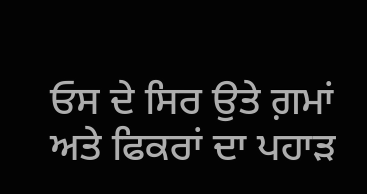ਓਸ ਦੇ ਸਿਰ ਉਤੇ ਗ਼ਮਾਂ ਅਤੇ ਫਿਕਰਾਂ ਦਾ ਪਹਾੜ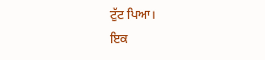ਟੁੱਟ ਪਿਆ।
ਇਕ